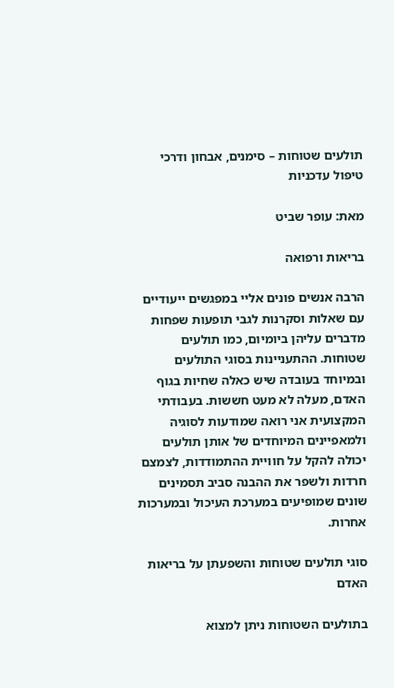תולעים שטוחות – סימנים, אבחון ודרכי טיפול עדכניות

מאת: עופר שביט

בריאות ורפואה

הרבה אנשים פונים אליי במפגשים ייעודיים עם שאלות וסקרנות לגבי תופעות שפחות מדברים עליהן ביומיום, כמו תולעים שטוחות. ההתעניינות בסוגי התולעים ובמיוחד בעובדה שיש כאלה שחיות בגוף האדם, מעלה לא מעט חששות. בעבודתי המקצועית אני רואה שמודעות לסוגיה ולמאפיינים המיוחדים של אותן תולעים יכולה להקל על חוויית ההתמודדות, לצמצם חרדות ולשפר את ההבנה סביב תסמינים שונים שמופיעים במערכת העיכול ובמערכות אחרות.

סוגי תולעים שטוחות והשפעתן על בריאות האדם

בתולעים השטוחות ניתן למצוא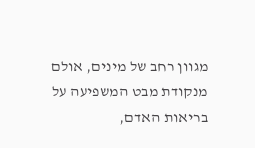מגוון רחב של מינים, אולם מנקודת מבט המשפיעה על בריאות האדם,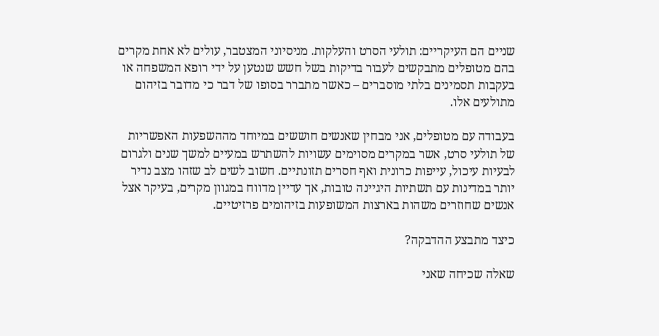שניים הם העיקריים: תולעי הסרט והעלקות. מניסיוני המצטבר, עולים לא אחת מקרים בהם מטופלים מתבקשים לעבור בדיקות בשל חשש שנטען על ידי רופא המשפחה או בעקבות תסמינים בלתי מוסברים – כאשר מתברר בסופו של דבר כי מדובר בזיהום מתולעים אלו.

בעבודה עם מטופלים, אני מבחין שאנשים חוששים במיוחד מההשפעות האפשריות של תולעי סרט, אשר במקרים מסוימים עשויות להשתרש במעיים למשך שנים ולגרום לבעיות עיכול, עייפות כרונית ואף חסרים תזונתיים. חשוב לשים לב שזהו מצב נדיר יותר במדינות עם תשתיות היגיינה טובות, אך עדיין מדווח במגוון מקרים, בעיקר אצל אנשים שחוזרים משהות בארצות המשופעות בזיהומים פרזיטיים.

כיצד מתבצע ההדבקה?

שאלה שכיחה שאני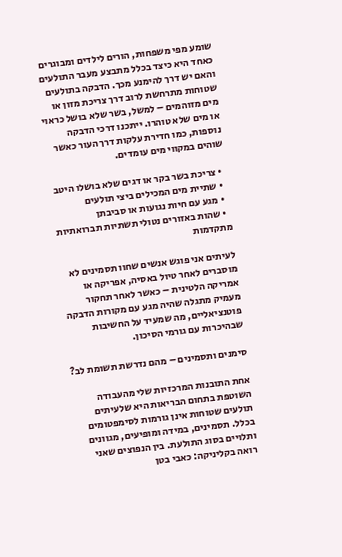שומע מפי משפחות, הורים לילדים ומבוגרים כאחד היא כיצד בכלל מתבצע מעבר התולעים והאם יש דרך להימנע מכך. הדבקה בתולעים שטוחות מתרחשת לרוב דרך צריכת מזון או מים מזוהמים – למשל, בשר שלא בושל כראוי או מים שלא טוהרו. ייתכנו דרכי הדבקה נוספות, כמו חדירת עלקות דרך העור כאשר שוהים במקווי מים עומדים.

  • צריכת בשר בקר או דגים שלא בושלו היטב
  • שתיית מים המכילים ביצי תולעים
  • מגע עם חיות נגועות או סביבתן
  • שהות באזורים נטולי תשתיות תברואתיות מתקדמות

לעיתים אני פוגש אנשים שחוו תסמינים לא מוסברים לאחר טיול באסיה, אפריקה או אמריקה הלטינית – כאשר לאחר תחקור מעמיק מתגלה שהיה מגע עם מקורות הדבקה פוטנציאליים, מה שמעיד על החשיבות שבהיכרות עם גורמי הסיכון.

סימנים ותסמינים – מהם נדרשת תשומת לב?

אחת התובנות המרכזיות שלי מהעבודה השוטפת בתחום הבריאות היא שלעיתים תולעים שטוחות אינן גורמות לסימפטומים בכלל. תסמינים, במידה ומופיעים, מגוונים ותלויים בסוג התולעת. בין הנפוצים שאני רואה בקליניקה: כאבי בטן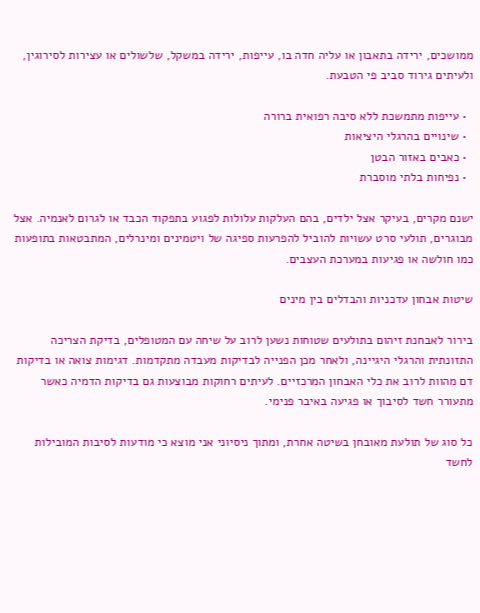ממושכים, ירידה בתאבון או עליה חדה בו, עייפות, ירידה במשקל, שלשולים או עצירות לסירוגין, ולעיתים גירוד סביב פי הטבעת.

  • עייפות מתמשכת ללא סיבה רפואית ברורה
  • שינויים בהרגלי היציאות
  • כאבים באזור הבטן
  • נפיחות בלתי מוסברת

ישנם מקרים, בעיקר אצל ילדים, בהם העלקות עלולות לפגוע בתפקוד הכבד או לגרום לאנמיה. אצל מבוגרים, תולעי סרט עשויות להוביל להפרעות ספיגה של ויטמינים ומינרלים, המתבטאות בתופעות כמו חולשה או פגיעות במערכת העצבים.

שיטות אבחון עדכניות והבדלים בין מינים

בירור לאבחנת זיהום בתולעים שטוחות נשען לרוב על שיחה עם המטופלים, בדיקת הצריכה התזונתית והרגלי היגיינה, ולאחר מכן הפנייה לבדיקות מעבדה מתקדמות. דגימות צואה או בדיקות דם מהוות לרוב את כלי האבחון המרכזיים. לעיתים רחוקות מבוצעות גם בדיקות הדמיה כאשר מתעורר חשד לסיבוך או פגיעה באיבר פנימי.

כל סוג של תולעת מאובחן בשיטה אחרת, ומתוך ניסיוני אני מוצא כי מודעות לסיבות המובילות לחשד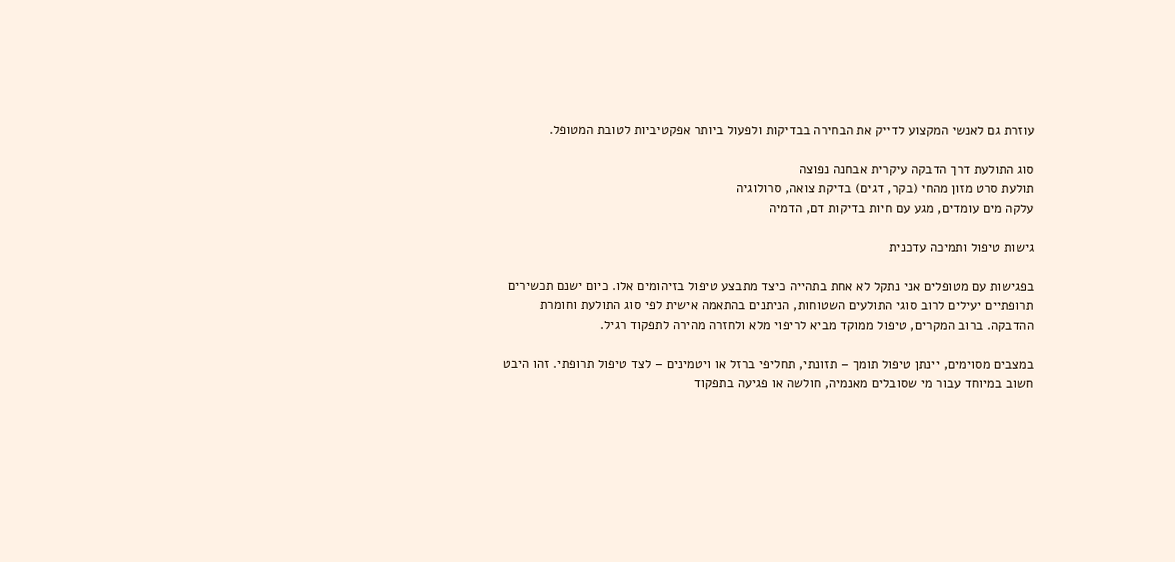עוזרת גם לאנשי המקצוע לדייק את הבחירה בבדיקות ולפעול ביותר אפקטיביות לטובת המטופל.

סוג התולעת דרך הדבקה עיקרית אבחנה נפוצה
תולעת סרט מזון מהחי (בקר, דגים) בדיקת צואה, סרולוגיה
עלקה מים עומדים, מגע עם חיות בדיקות דם, הדמיה

גישות טיפול ותמיכה עדכנית

בפגישות עם מטופלים אני נתקל לא אחת בתהייה כיצד מתבצע טיפול בזיהומים אלו. כיום ישנם תכשירים תרופתיים יעילים לרוב סוגי התולעים השטוחות, הניתנים בהתאמה אישית לפי סוג התולעת וחומרת ההדבקה. ברוב המקרים, טיפול ממוקד מביא לריפוי מלא ולחזרה מהירה לתפקוד רגיל.

במצבים מסוימים, יינתן טיפול תומך – תזונתי, תחליפי ברזל או ויטמינים – לצד טיפול תרופתי. זהו היבט חשוב במיוחד עבור מי שסובלים מאנמיה, חולשה או פגיעה בתפקוד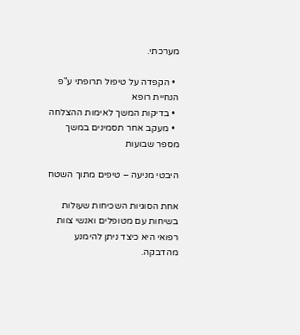מערכתי.

  • הקפדה על טיפול תרופתי ע"פ הנחיית רופא
  • בדיקות המשך לאימות ההצלחה
  • מעקב אחר תסמינים במשך מספר שבועות

היבטי מניעה – טיפים מתוך השטח

אחת הסוגיות השכיחות שעולות בשיחות עם מטופלים ואנשי צוות רפואי היא כיצד ניתן להימנע מהדבקה.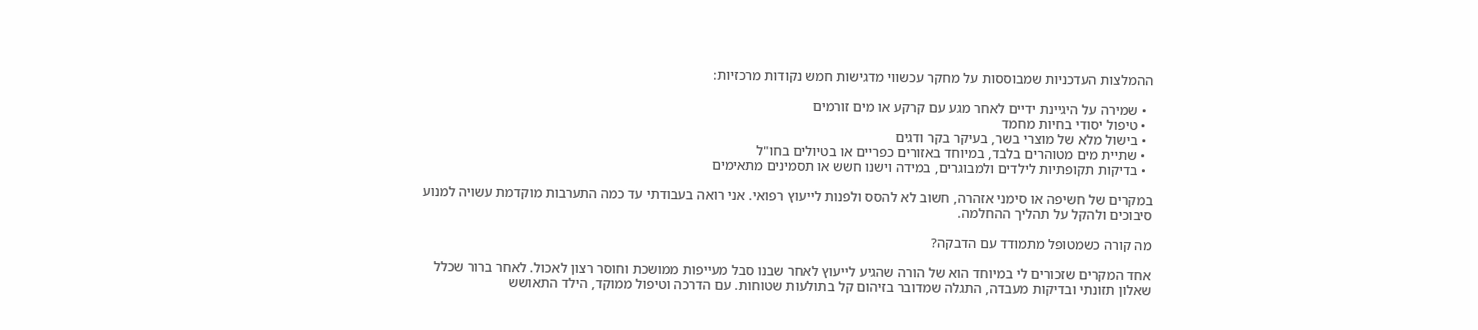ההמלצות העדכניות שמבוססות על מחקר עכשווי מדגישות חמש נקודות מרכזיות:

  • שמירה על היגיינת ידיים לאחר מגע עם קרקע או מים זורמים
  • טיפול יסודי בחיות מחמד
  • בישול מלא של מוצרי בשר, בעיקר בקר ודגים
  • שתיית מים מטוהרים בלבד, במיוחד באזורים כפריים או בטיולים בחו"ל
  • בדיקות תקופתיות לילדים ולמבוגרים, במידה וישנו חשש או תסמינים מתאימים

במקרים של חשיפה או סימני אזהרה, חשוב לא להסס ולפנות לייעוץ רפואי. אני רואה בעבודתי עד כמה התערבות מוקדמת עשויה למנוע סיבוכים ולהקל על תהליך ההחלמה.

מה קורה כשמטופל מתמודד עם הדבקה?

אחד המקרים שזכורים לי במיוחד הוא של הורה שהגיע לייעוץ לאחר שבנו סבל מעייפות ממושכת וחוסר רצון לאכול. לאחר ברור שכלל שאלון תזונתי ובדיקות מעבדה, התגלה שמדובר בזיהום קל בתולעות שטוחות. עם הדרכה וטיפול ממוקד, הילד התאושש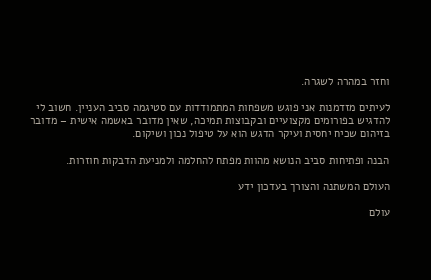וחזר במהרה לשגרה.

לעיתים מזדמנות אני פוגש משפחות המתמודדות עם סטיגמה סביב העניין. חשוב לי להדגיש בפורומים מקצועיים ובקבוצות תמיכה, שאין מדובר באשמה אישית – מדובר בזיהום שכיח יחסית ועיקר הדגש הוא על טיפול נכון ושיקום.

הבנה ופתיחות סביב הנושא מהוות מפתח להחלמה ולמניעת הדבקות חוזרות.

העולם המשתנה והצורך בעדכון ידע

עולם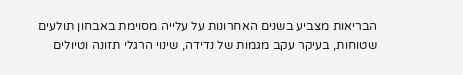הבריאות מצביע בשנים האחרונות על עלייה מסוימת באבחון תולעים שטוחות, בעיקר עקב מגמות של נדידה, שינוי הרגלי תזונה וטיולים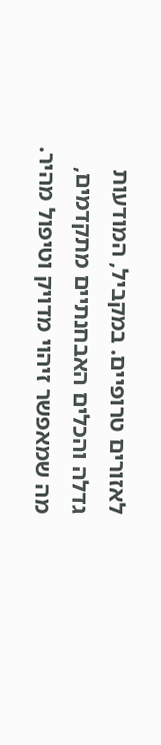לאזורים טרופיים. במקביל, המודעות גדלה והכלים האבחנתיים מתקדמים, מה שמאפשר זיהוי מדויק וטיפול מהיר.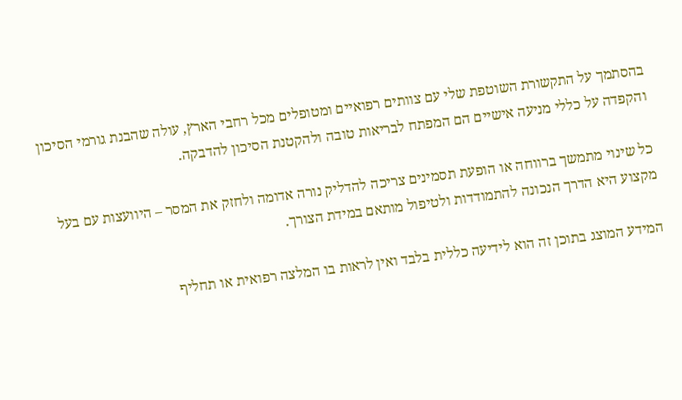בהסתמך על התקשורת השוטפת שלי עם צוותים רפואיים ומטופלים מכל רחבי הארץ, עולה שהבנת גורמי הסיכון והקפדה על כללי מניעה אישיים הם המפתח לבריאות טובה ולהקטנת הסיכון להדבקה.

כל שינוי מתמשך ברווחה או הופעת תסמינים צריכה להדליק נורה אדומה ולחזק את המסר – היוועצות עם בעל מקצוע היא הדרך הנכונה להתמודדות ולטיפול מותאם במידת הצורך.

המידע המוצג בתוכן זה הוא לידיעה כללית בלבד ואין לראות בו המלצה רפואית או תחליף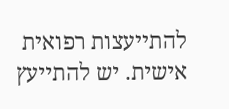להתייעצות רפואית אישית. יש להתייעץ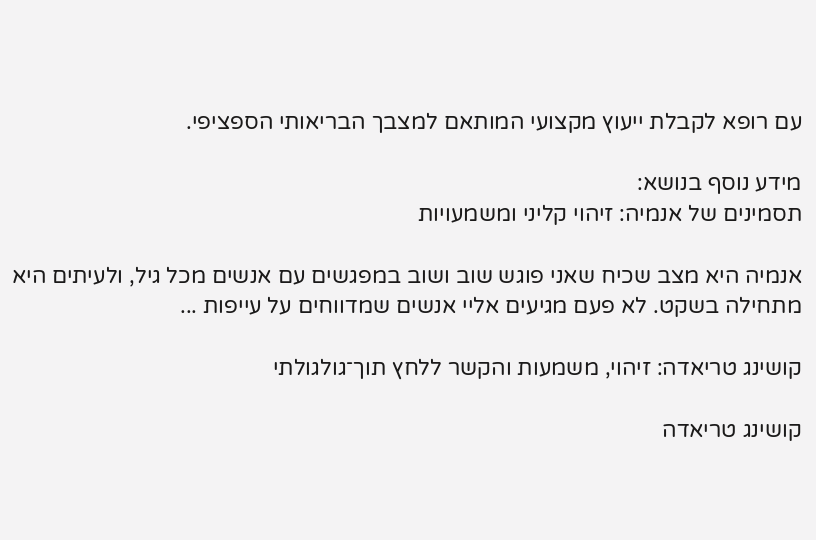עם רופא לקבלת ייעוץ מקצועי המותאם למצבך הבריאותי הספציפי.

מידע נוסף בנושא:
תסמינים של אנמיה: זיהוי קליני ומשמעויות

אנמיה היא מצב שכיח שאני פוגש שוב ושוב במפגשים עם אנשים מכל גיל, ולעיתים היא מתחילה בשקט. לא פעם מגיעים אליי אנשים שמדווחים על עייפות ...

קושינג טריאדה: זיהוי, משמעות והקשר ללחץ תוך־גולגולתי

קושינג טריאדה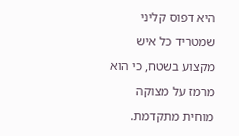היא דפוס קליני שמטריד כל איש מקצוע בשטח, כי הוא מרמז על מצוקה מוחית מתקדמת.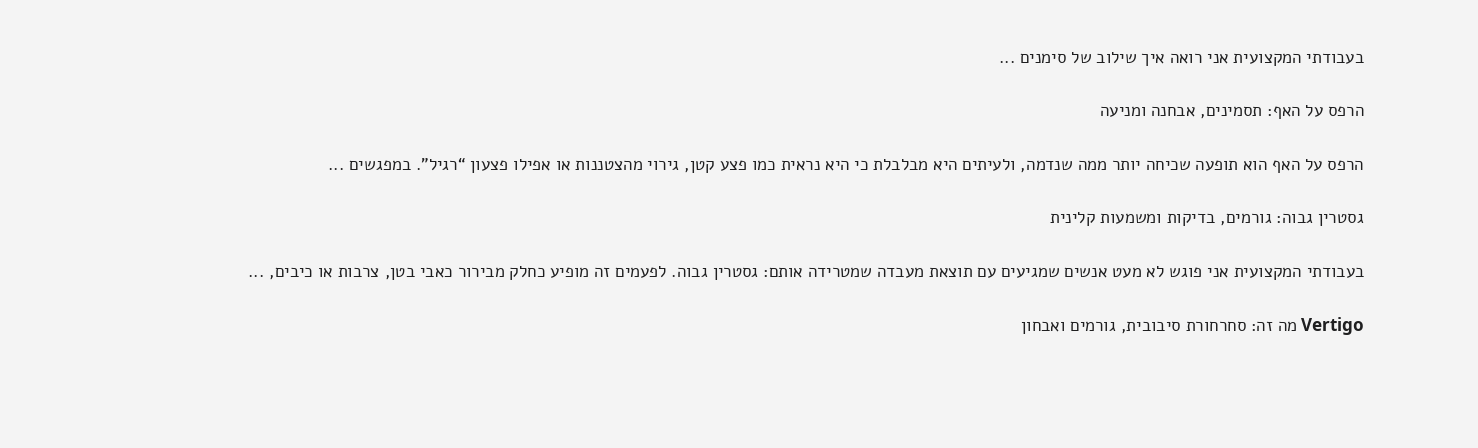בעבודתי המקצועית אני רואה איך שילוב של סימנים ...

הרפס על האף: תסמינים, אבחנה ומניעה

הרפס על האף הוא תופעה שכיחה יותר ממה שנדמה, ולעיתים היא מבלבלת כי היא נראית כמו פצע קטן, גירוי מהצטננות או אפילו פצעון “רגיל”. במפגשים ...

גסטרין גבוה: גורמים, בדיקות ומשמעות קלינית

בעבודתי המקצועית אני פוגש לא מעט אנשים שמגיעים עם תוצאת מעבדה שמטרידה אותם: גסטרין גבוה. לפעמים זה מופיע כחלק מבירור כאבי בטן, צרבות או כיבים, ...

Vertigo מה זה: סחרחורת סיבובית, גורמים ואבחון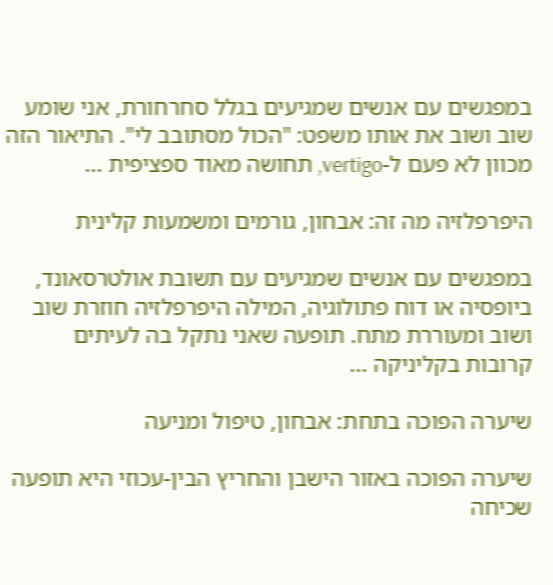במפגשים עם אנשים שמגיעים בגלל סחרחורת, אני שומע שוב ושוב את אותו משפט: "הכול מסתובב לי". התיאור הזה מכוון לא פעם ל-vertigo, תחושה מאוד ספציפית ...

היפרפלזיה מה זה: אבחון, גורמים ומשמעות קלינית

במפגשים עם אנשים שמגיעים עם תשובת אולטרסאונד, ביופסיה או דוח פתולוגיה, המילה היפרפלזיה חוזרת שוב ושוב ומעוררת מתח. תופעה שאני נתקל בה לעיתים קרובות בקליניקה ...

שיערה הפוכה בתחת: אבחון, טיפול ומניעה

שיערה הפוכה באזור הישבן והחריץ הבין-עכוזי היא תופעה שכיחה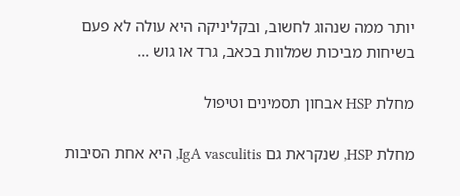יותר ממה שנהוג לחשוב, ובקליניקה היא עולה לא פעם בשיחות מביכות שמלוות בכאב, גרד או גוש ...

מחלת HSP אבחון תסמינים וטיפול

מחלת HSP, שנקראת גם IgA vasculitis, היא אחת הסיבות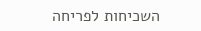השכיחות לפריחה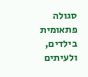סגולה פתאומית בילדים, ולעיתים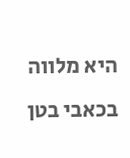היא מלווה בכאבי בטן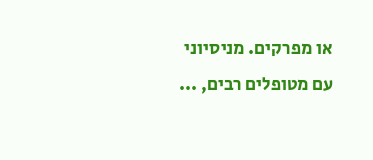או מפרקים. מניסיוני עם מטופלים רבים, ...